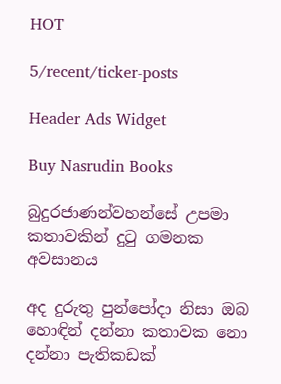HOT

5/recent/ticker-posts

Header Ads Widget

Buy Nasrudin Books

බුදුරජාණන්වහන්සේ උපමා කතාවකින් දුටු ගමනක අවසානය

අද දුරුතු පුන්පෝදා නිසා ඔබ හොඳින් දන්නා කතාවක නො දන්නා පැතිකඩක්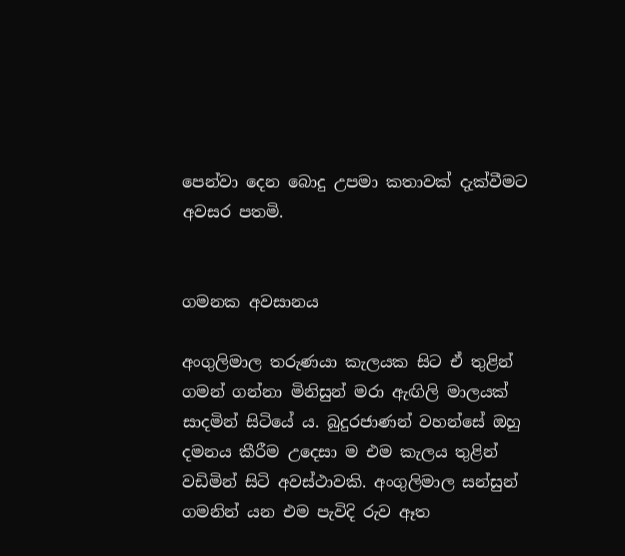පෙන්වා දෙන බොදු උපමා කතාවක් දැක්වීමට අවසර පතමි.


ගමනක අවසානය

අංගුලිමාල තරුණයා කැලයක සිට ඒ තුළින් ගමන් ගන්නා මිනිසුන් මරා ඇඟිලි මාලයක් සාදමින් සිටියේ ය. බුදුරජාණන් වහන්සේ ඔහු දමනය කීරීම උදෙසා ම එම කැලය තුළින් වඩිමින් සිටි අවස්ථාවකි. අංගුලිමාල සන්සුන් ගමනින් යන එම පැවිදි රුව ඈත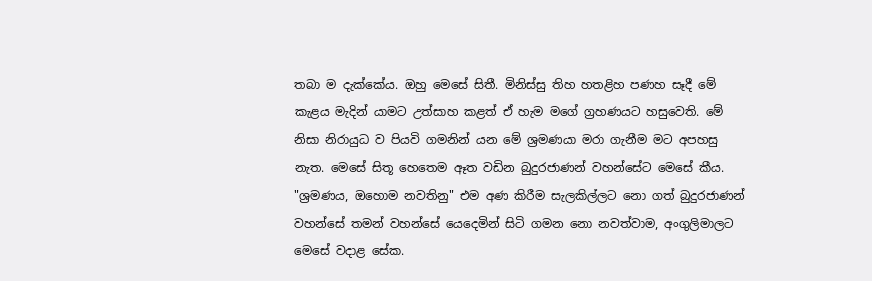තබා ම දැක්කේය. ඔහු මෙසේ සිතී. මිනිස්සු තිහ හතළිහ පණහ සෑදී මේ කැළය මැදින් යාමට උත්සාහ කළත් ඒ හැම මගේ ග්‍රහණයට හසුවෙති. මේ නිසා නිරායුධ ව පියවි ගමනින් යන මේ ශ්‍රමණයා මරා ගැනීම මට අපහසු නැත. මෙසේ සිතූ හෙතෙම ඈත වඩින බුදුරජාණන් වහන්සේට මෙසේ කීය. "ශ්‍රමණය, ඔහොම නවතිනු" එම අණ කිරීම සැලකිල්ලට නො ගත් බුදුරජාණන් වහන්සේ තමන් වහන්සේ යෙදෙමින් සිටි ගමන නො නවත්වාම, අංගුලිමාලට මෙසේ වදාළ සේක.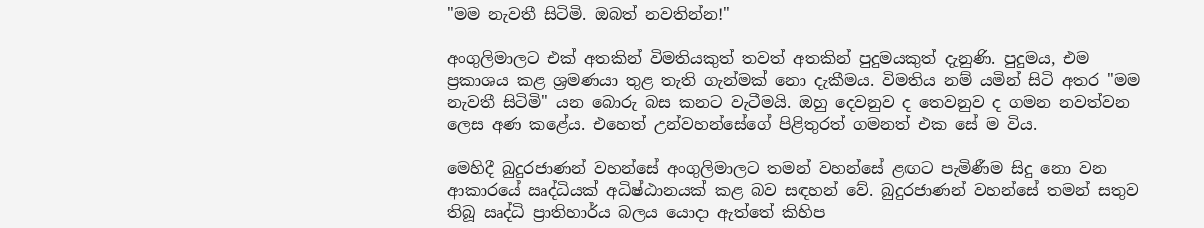"මම නැවතී සිටිමි. ඔබත් නවතින්න!"

අංගුලිමාලට එක් අතකින් විමතියකුත් තවත් අතකින් පුදුමයකුත් දැනුණි. පුදුමය, එම ප්‍රකාශය කළ ශ්‍රමණයා තුළ තැති ගැන්මක් නො දැකීමය. විමතිය නම් යමින් සිටි අතර "මම නැවතී සිටිමි" යන බොරු බස කනට වැටීමයි. ඔහු දෙවනුව ද තෙවනුව ද ගමන නවත්වන ලෙස අණ කළේය. එහෙත් උන්වහන්සේගේ පිළිතුරත් ගමනත් එක සේ ම විය.

මෙහිදී බුදුරජාණන් වහන්සේ අංගුලිමාලට තමන් වහන්සේ ළඟට පැමිණීම සිදු නො වන ආකාරයේ ඍද්ධියක් අධිෂ්ඨානයක් කළ බව සඳහන් වේ. බුදුරජාණන් වහන්සේ තමන් සතුව තිබූ ඍද්ධි ප්‍රාතිහාර්ය බලය යොදා ඇත්තේ කිහිප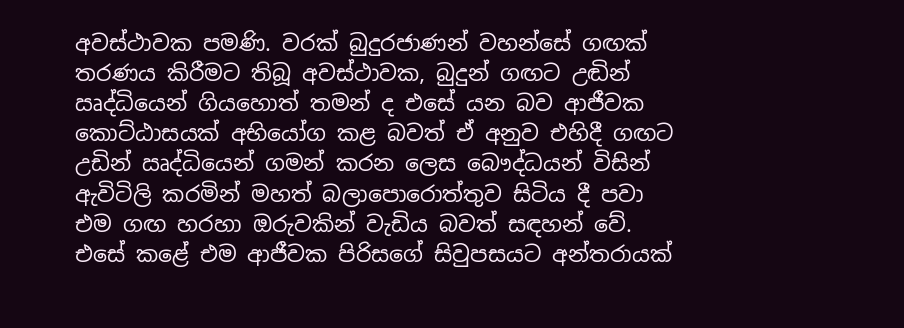අවස්ථාවක පමණි. වරක් බුදුරජාණන් වහන්සේ ගඟක් තරණය කිරීමට තිබූ අවස්ථාවක, බුදුන් ගඟට උඬින් ඍද්ධියෙන් ගියහොත් තමන් ද එසේ යන බව ආජීවක කොට්ඨාසයක් අභියෝග කළ බවත් ඒ අනුව එහිදී ගඟට උඩින් ඍද්ධියෙන් ගමන් කරන ලෙස බෞද්ධයන් විසින් ඇවිටිලි කරමින් මහත් බලාපොරොත්තුව සිටිය දී පවා එම ගඟ හරහා ඔරුවකින් වැඩිය බවත් සඳහන් වේ. එසේ කළේ එම ආජීවක පිරිසගේ සිවුපසයට අන්තරායක්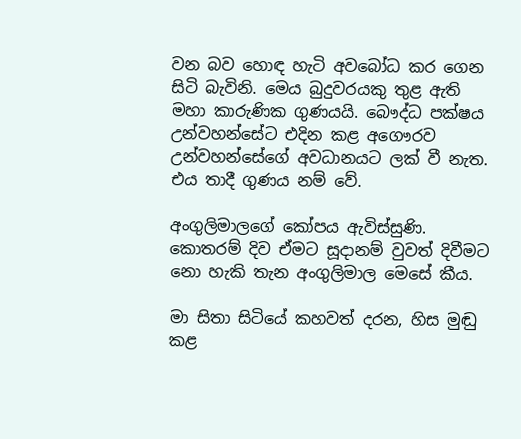වන බව හොඳ හැටි අවබෝධ කර ගෙන සිටි බැවිනි. මෙය බුදුවරයකු තුළ ඇති මහා කාරුණික ගුණයයි. බෞද්ධ පක්ෂය උන්වහන්සේට එදින කළ අගෞරව උන්වහන්සේගේ අවධානයට ලක් වී නැත. එය තාදී ගුණය නම් වේ.

අංගුලිමාලගේ කෝපය ඇවිස්සුණි. කොතරම් දිව ඒමට සූදානම් වුවත් දිවීමට නො හැකි තැන අංගුලිමාල මෙසේ කීය.

මා සිතා සිටියේ කහවත් දරන, හිස මුඬු කළ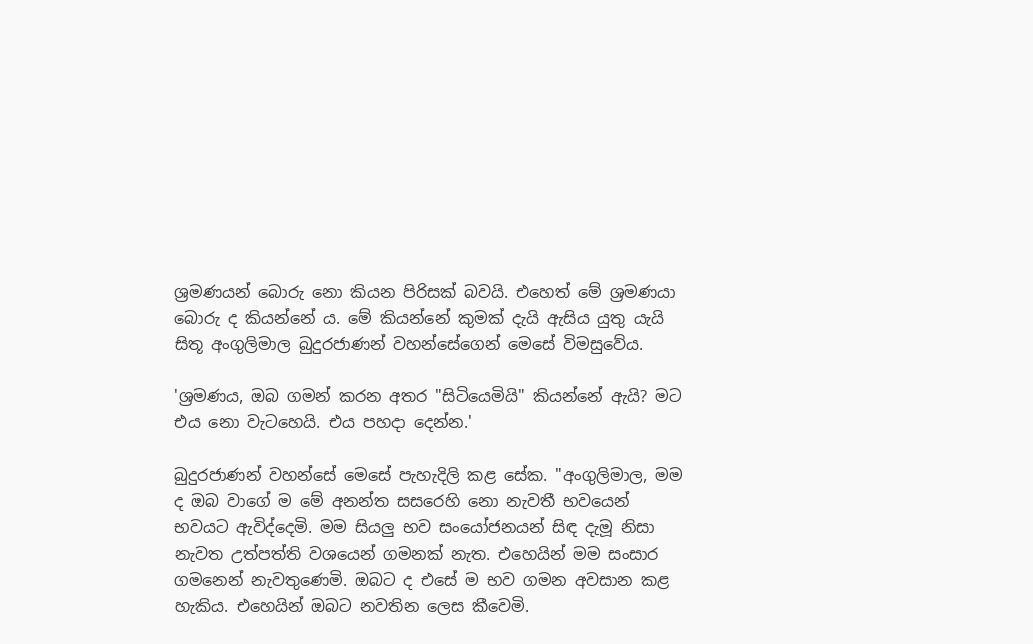ශ්‍රමණයන් බොරු නො කියන පිරිසක් බවයි. එහෙත් මේ ශ්‍රමණයා බොරු ද කියන්නේ ය. මේ කියන්නේ කුමක් දැයි ඇසිය යුතු යැයි සිතූ අංගුලිමාල බුදුරජාණන් වහන්සේගෙන් මෙසේ විමසුවේය.

'ශ්‍රමණය, ඔබ ගමන් කරන අතර "සිටියෙමියි" කියන්නේ ඇයි? මට එය නො වැටහෙයි. එය පහදා දෙන්න.'

බුදුරජාණන් වහන්සේ මෙසේ පැහැදිලි කළ සේක. "අංගුලිමාල, මම ද ඔබ වාගේ ම මේ අනන්ත සසරෙහි නො නැවතී භවයෙන් භවයට ඇවිද්දෙමි. මම සියලු භව සංයෝජනයන් සිඳ දැමූ නිසා නැවත උත්පත්ති වශයෙන් ගමනක් නැත. එහෙයින් මම සංසාර ගමනෙන් නැවතුණෙමි. ඔබට ද එසේ ම භව ගමන අවසාන කළ හැකිය. එහෙයින් ඔබට නවතින ලෙස කීවෙමි.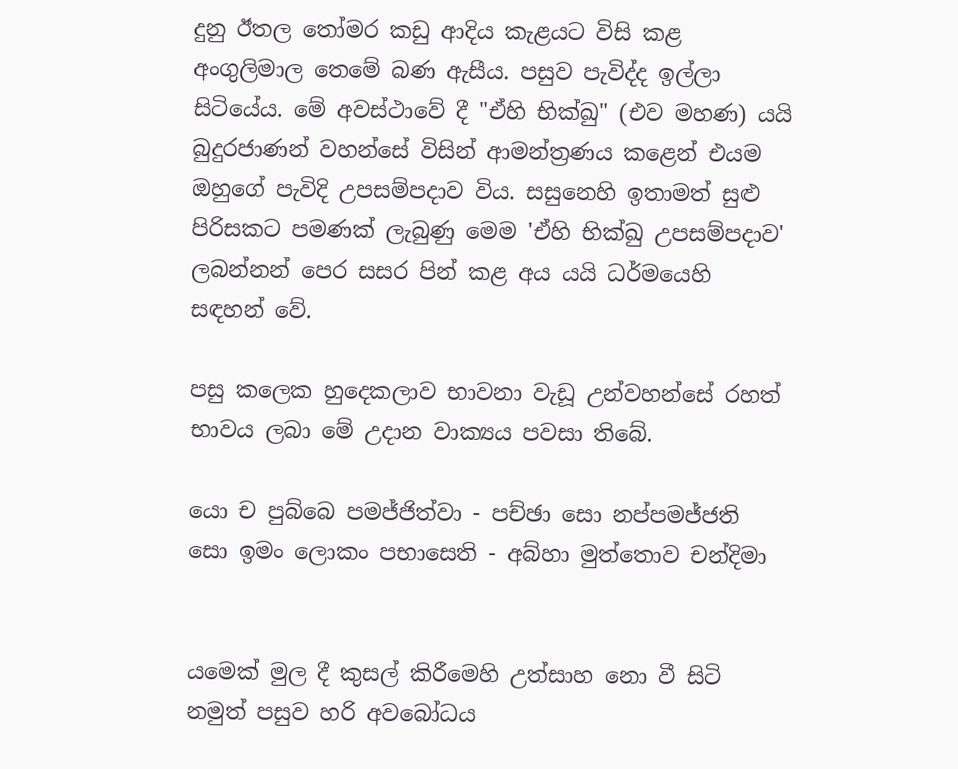දුනු ඊතල තෝමර කඩු ආදිය කැළයට විසි කළ අංගුලිමාල තෙමේ බණ ඇසීය. පසුව පැවිද්ද ඉල්ලා සිටියේය. මේ අවස්ථාවේ දී "ඒහි භික්ඛු" (එව මහණ) යයි බුදුරජාණන් වහන්සේ විසින් ආමන්ත්‍රණය කළෙන් එයම ඔහුගේ පැවිදි උපසම්පදාව විය. සසුනෙහි ඉතාමත් සුළු පිරිසකට පමණක් ලැබුණු මෙම 'ඒහි භික්ඛු උපසම්පදාව' ලබන්නන් පෙර සසර පින් කළ අය යයි ධර්මයෙහි සඳහන් වේ.

පසු කලෙක හුදෙකලාව භාවනා වැඩූ උන්වහන්සේ රහත් භාවය ලබා මේ උදාන වාක්‍යය පවසා තිබේ.

යො ච පුබ්බෙ පමජ්ජිත්වා - පච්ඡා සො නප්පමජ්ජති
සො ඉමං ලොකං පභාසෙති - අබ්හා මුත්තොව චන්දිමා


යමෙක් මුල දී කුසල් කිරීමෙහි උත්සාහ නො වී සිටි නමුත් පසුව හරි අවබෝධය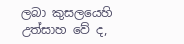ලබා කුසලයෙහි උත්සාහ වේ ද,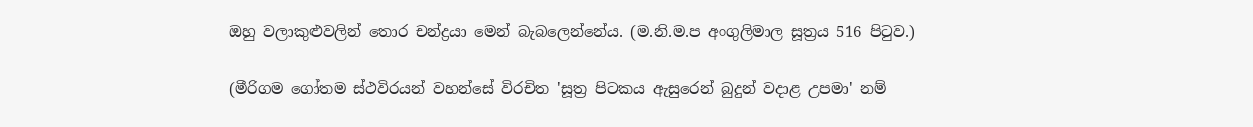ඔහු වලාකුළුවලින් තොර චන්ද්‍රයා මෙන් බැබලෙන්නේය. (ම.නි.ම.ප අංගුලිමාල සූත්‍රය 516 පිටුව.)

(මීරිගම ගෝතම ස්ථවිරයන් වහන්සේ විරචිත 'සූත්‍ර පිටකය ඇසුරෙන් බුදුන් වදාළ උපමා' නම්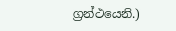ග්‍රන්ථයෙනි.)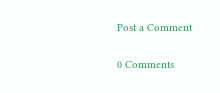Post a Comment

0 Comments